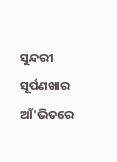ସୁନ୍ଦରୀ ସୂର୍ପଣଖାର ଆଁ'ଭିତରେ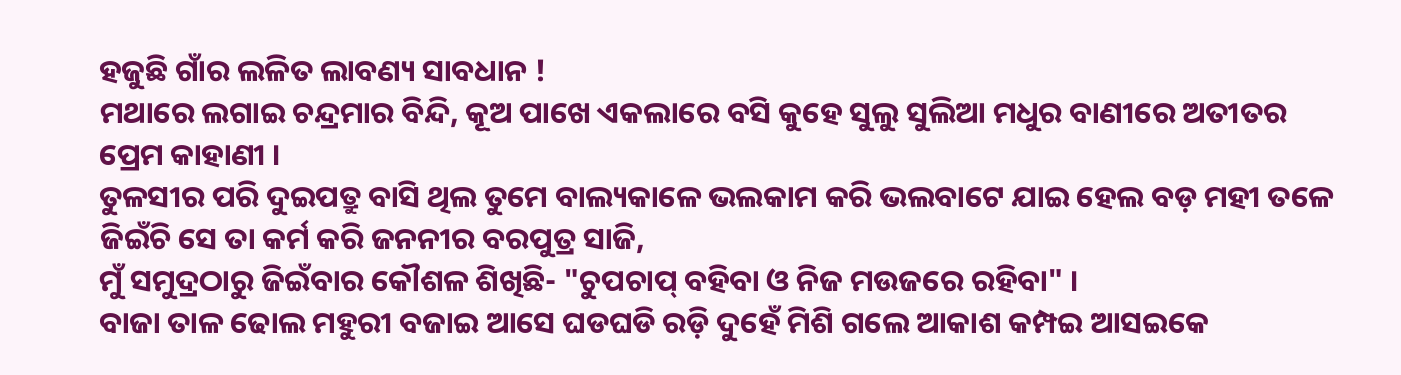ହଜୁଛି ଗାଁର ଲଳିତ ଲାବଣ୍ୟ ସାବଧାନ !
ମଥାରେ ଲଗାଇ ଚନ୍ଦ୍ରମାର ବିନ୍ଦି, କୂଅ ପାଖେ ଏକଲାରେ ବସି କୁହେ ସୁଲୁ ସୁଲିଆ ମଧୁର ବାଣୀରେ ଅତୀତର ପ୍ରେମ କାହାଣୀ ।
ତୁଳସୀର ପରି ଦୁଇପତ୍ରୁ ବାସି ଥିଲ ତୁମେ ବାଲ୍ୟକାଳେ ଭଲକାମ କରି ଭଲବାଟେ ଯାଇ ହେଲ ବଡ଼ ମହୀ ତଳେ
ଜିଇଁଚି ସେ ତା କର୍ମ କରି ଜନନୀର ବରପୁତ୍ର ସାଜି,
ମୁଁ ସମୁଦ୍ରଠାରୁ ଜିଇଁବାର କୌଶଳ ଶିଖିଛି- "ଚୁପଚାପ୍ ବହିବା ଓ ନିଜ ମଉଜରେ ରହିବା" ।
ବାଜା ତାଳ ଢୋଲ ମହୁରୀ ବଜାଇ ଆସେ ଘଡଘଡି ରଡ଼ି ଦୁହେଁ ମିଶି ଗଲେ ଆକାଶ କମ୍ପଇ ଆସଇକେ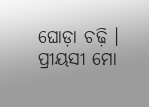ଘୋଡ଼ା ଚଢ଼ି ।
ପ୍ରୀୟସୀ ମୋ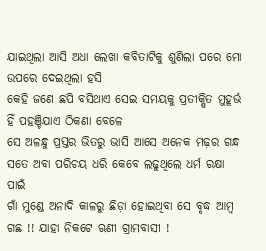ଯାଇଥିଲା ଆସି ଅଧା ଲେଖା କବିତାଟିକୁ ଶୁଣିଲା ପରେ ମୋ ଉପରେ ଦେଇଥିଲା ହସି
କେହି ଜଣେ ଛପି ବସିଥାଏ ସେଇ ସମୟକୁ ପ୍ରତୀକ୍ଷିତ ମୁହୂର୍ଭ ହିଁ ପହଞ୍ଚିଯାଏ ଠିକଣା ବେଳେ
ସେ ଅଳନ୍ଧୁ ପ୍ରସ୍ତର ଭିତରୁ ଭାସି ଆସେ ଅନେକ ମଢ଼ର ଗନ୍ଧ ସତେ ଅବା ପରିଚୟ ଧରି କେବେ ଲଢୁଥିଲେ ଧର୍ମ ରକ୍ଷା ପାଇଁ
ଗାଁ ମୁଣ୍ଡେ ଅନାଦି କାଳରୁ ଛିଡ଼ା ହୋଇଥିବା ସେ ବୃଦ୍ଧ ଆମ୍ବ ଗଛ !! ଯାହା ନିକଟେ ଋଣୀ ଗ୍ରାମବାସୀ !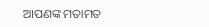ଆପଣଙ୍କ ମତାମତ